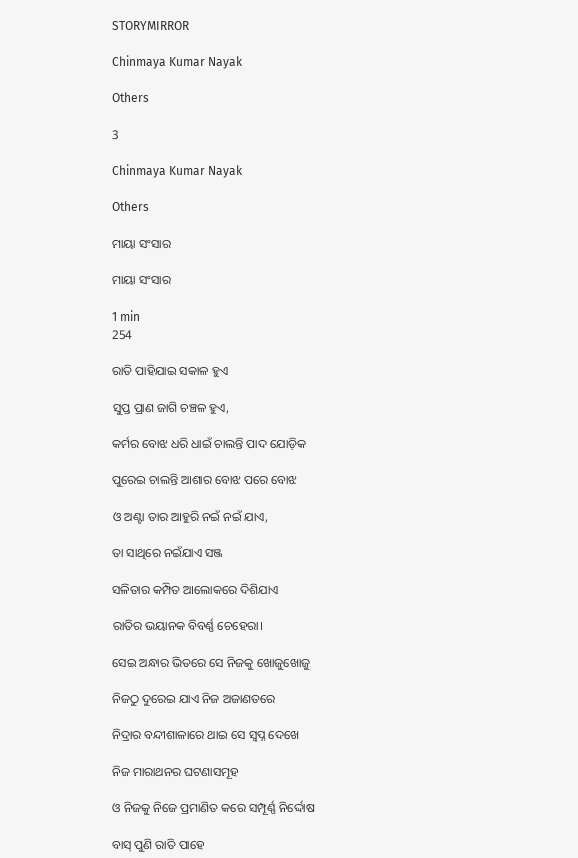STORYMIRROR

Chinmaya Kumar Nayak

Others

3

Chinmaya Kumar Nayak

Others

ମାୟା ସଂସାର

ମାୟା ସଂସାର

1 min
254

ରାତି ପାହିଯାଇ ସକାଳ ହୁଏ

ସୁପ୍ତ ପ୍ରାଣ ଜାଗି ଚଞ୍ଚଳ ହୁଏ,

କର୍ମର ବୋଝ ଧରି ଧାଇଁ ଚାଲନ୍ତି ପାଦ ଯୋଡ଼ିକ

ପୁରେଇ ଚାଲନ୍ତି ଆଶାର ବୋଝ ପରେ ବୋଝ

ଓ ଅଣ୍ଟା ତାର ଆହୁରି ନଇଁ ନଇଁ ଯାଏ,

ତା ସାଥିରେ ନଇଁଯାଏ ସଞ୍ଜ

ସଳିତାର କମ୍ପିତ ଆଲୋକରେ ଦିଶିଯାଏ

ରାତିର ଭୟାନକ ବିବର୍ଣ୍ଣ ଚେହେରା।

ସେଇ ଅନ୍ଧାର ଭିତରେ ସେ ନିଜକୁ ଖୋଜୁଖୋଜୁ

ନିଜଠୁ ଦୁରେଇ ଯାଏ ନିଜ ଅଜାଣତରେ

ନିଦ୍ରାର ବନ୍ଦୀଶାଳାରେ ଥାଇ ସେ ସ୍ୱପ୍ନ ଦେଖେ

ନିଜ ମାରାଥନର ଘଟଣାସମୂହ

ଓ ନିଜକୁ ନିଜେ ପ୍ରମାଣିତ କରେ ସମ୍ପୂର୍ଣ୍ଣ ନିର୍ଦ୍ଦୋଷ

ବାସ୍ ପୁଣି ରାତି ପାହେ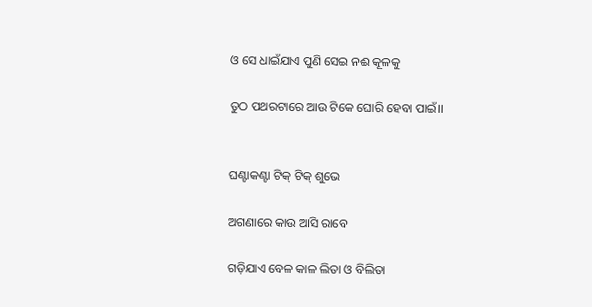ଓ ସେ ଧାଇଁଯାଏ ପୁଣି ସେଇ ନଈ କୂଳକୁ

ତୁଠ ପଥରଟାରେ ଆଉ ଟିକେ ଘୋରି ହେବା ପାଇଁ।।


ଘଣ୍ଟାକଣ୍ଟା ଟିକ୍ ଟିକ୍ ଶୁଭେ

ଅଗଣାରେ କାଉ ଆସି ରାବେ

ଗଡ଼ିଯାଏ ବେଳ କାଳ ଲିତା ଓ ବିଲିତା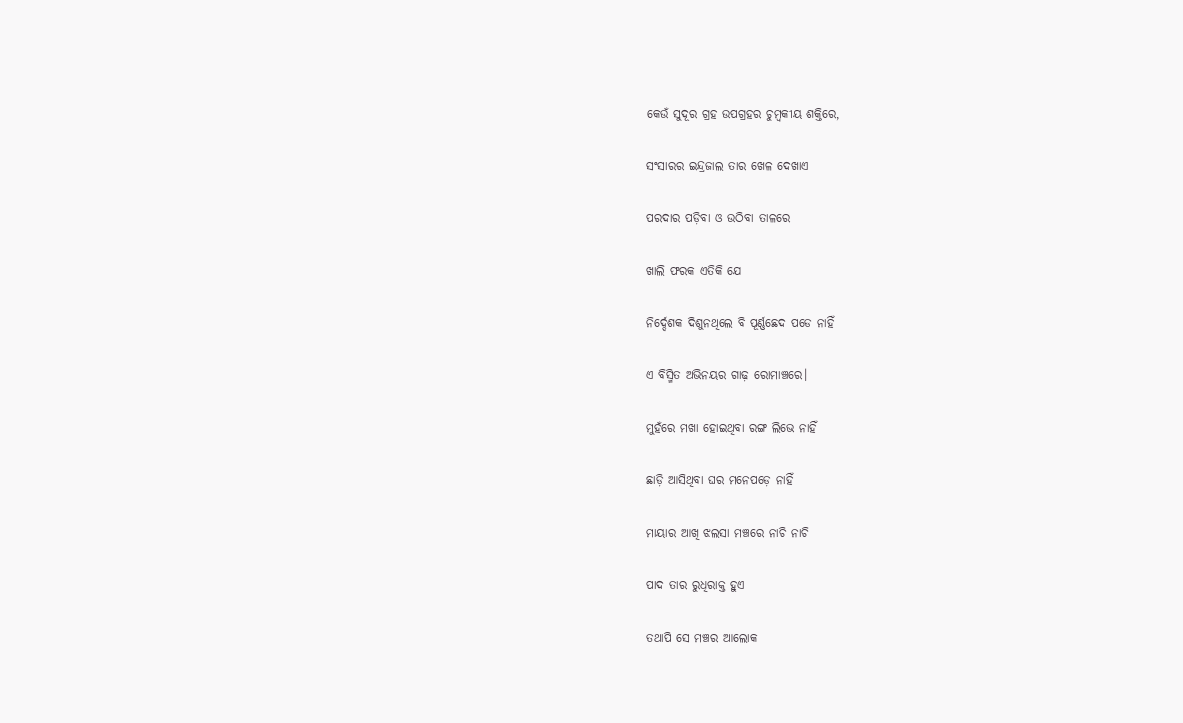କେଉଁ ସୁଦୂର ଗ୍ରହ ଉପଗ୍ରହର ଚୁମ୍ବକୀୟ ଶକ୍ତିରେ,

ସଂସାରର ଇନ୍ଦ୍ରଜାଲ ତାର ଖେଳ ଦେଖାଏ

ପରଦାର ପଡ଼ିବା ଓ ଉଠିବା ତାଳରେ

ଖାଲି ଫରକ ଏତିକି ଯେ

ନିର୍ଦ୍ଦେଶକ ଦିଶୁନଥିଲେ ବି ପୂର୍ଣ୍ଣଛେଦ ପଡେ ନାହିଁ

ଏ ବିସ୍ମିତ ଅଭିନୟର ଗାଢ଼ ରୋମାଞ୍ଚରେ।

ମୁହଁରେ ମଖା ହୋଇଥିବା ରଙ୍ଗ ଲିଭେ ନାହିଁ

ଛାଡ଼ି ଆସିଥିବା ଘର ମନେପଡ଼େ ନାହିଁ

ମାୟାର ଆଖି ଝଲସା ମଞ୍ଚରେ ନାଚି ନାଚି

ପାଦ ତାର ରୁଧିରାକ୍ତ ହୁଏ

ତଥାପି ସେ ମଞ୍ଚର ଆଲୋକ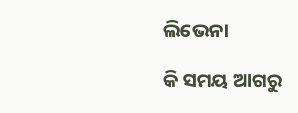ଲିଭେନା

କି ସମୟ ଆଗରୁ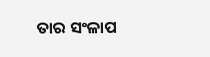ତାର ସଂଳାପ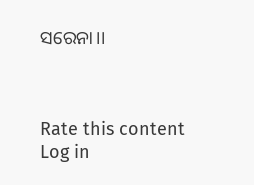ସରେନା।।



Rate this content
Log in